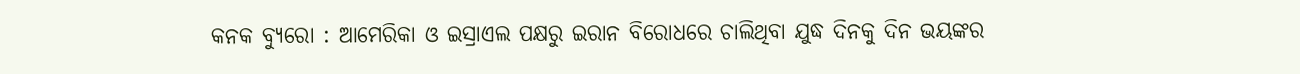କନକ ବ୍ୟୁରୋ : ଆମେରିକା ଓ ଇସ୍ରାଏଲ ପକ୍ଷରୁ ଇରାନ ବିରୋଧରେ ଚାଲିଥିବା ଯୁଦ୍ଧ ଦିନକୁ ଦିନ ଭୟଙ୍କର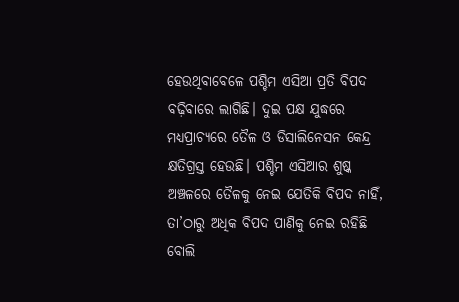ହେଉଥିବାବେଳେ ପଶ୍ଚିମ ଏସିଆ ପ୍ରତି ବିପଦ ବଢ଼ିବାରେ ଲାଗିଛି। ଦୁଇ ପକ୍ଷ ଯୁଦ୍ଧରେ ମଧ୍ୟପ୍ରାଚ୍ୟରେ ତୈଳ ଓ ଡିସାଲିନେସନ କେନ୍ଦ୍ର କ୍ଷତିଗ୍ରସ୍ତ ହେଉଛି। ପଶ୍ଚିମ ଏସିଆର ଶୁଷ୍କ ଅଞ୍ଚଳରେ ତୈଳକୁ ନେଇ ଯେତିକି ବିପଦ ନାହିଁ, ତା’ଠାରୁ ଅଧିକ ବିପଦ ପାଣିକୁ ନେଇ ରହିଛି ବୋଲି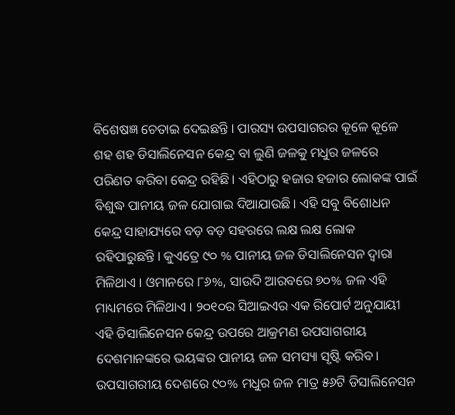ବିଶେଷଜ୍ଞ ଚେତାଇ ଦେଇଛନ୍ତି। ପାରସ୍ୟ ଉପସାଗରର କୂଳେ କୂଳେ ଶହ ଶହ ଡିସାଲିନେସନ କେନ୍ଦ୍ର ବା ଲୁଣି ଜଳକୁ ମଧୁର ଜଳରେ ପରିଣତ କରିବା କେନ୍ଦ୍ର ରହିଛି। ଏହିଠାରୁ ହଜାର ହଜାର ଲୋକଙ୍କ ପାଇଁ ବିଶୁଦ୍ଧ ପାନୀୟ ଜଳ ଯୋଗାଇ ଦିଆଯାଉଛି। ଏହି ସବୁ ବିଶୋଧନ କେନ୍ଦ୍ର ସାହାଯ୍ୟରେ ବଡ଼ ବଡ଼ ସହରରେ ଲକ୍ଷ ଲକ୍ଷ ଲୋକ ରହିପାରୁଛନ୍ତି। କୁଏତ୍ରେ ୯୦ % ପାନୀୟ ଜଳ ଡିସାଲିନେସନ ଦ୍ବାରା ମିଳିଥାଏ। ଓମାନରେ ୮୬%, ସାଉଦି ଆରବରେ ୭୦% ଜଳ ଏହି ମାଧ୍ୟମରେ ମିଳିଥାଏ। ୨୦୧୦ର ସିଆଇଏର ଏକ ରିପୋର୍ଟ ଅନୁଯାୟୀ ଏହି ଡିସାଲିନେସନ କେନ୍ଦ୍ର ଉପରେ ଆକ୍ରମଣ ଉପସାଗରୀୟ ଦେଶମାନଙ୍କରେ ଭୟଙ୍କର ପାନୀୟ ଜଳ ସମସ୍ୟା ସୃଷ୍ଟି କରିବ। ଉପସାଗରୀୟ ଦେଶରେ ୯୦% ମଧୁର ଜଳ ମାତ୍ର ୫୬ଟି ଡିସାଲିନେସନ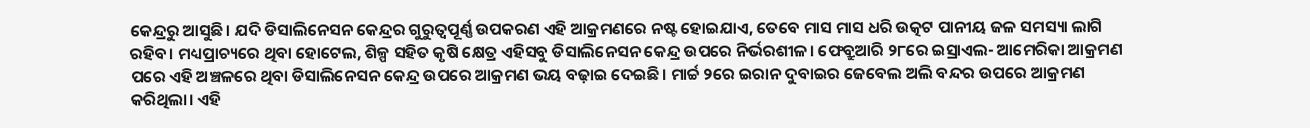କେନ୍ଦ୍ରରୁ ଆସୁଛି। ଯଦି ଡିସାଲିନେସନ କେନ୍ଦ୍ରର ଗୁରୁତ୍ବପୂର୍ଣ୍ଣ ଉପକରଣ ଏହି ଆକ୍ରମଣରେ ନଷ୍ଟ ହୋଇଯାଏ, ତେବେ ମାସ ମାସ ଧରି ଉତ୍କଟ ପାନୀୟ ଜଳ ସମସ୍ୟା ଲାଗି ରହିବ। ମଧ୍ୟପ୍ରାଚ୍ୟରେ ଥିବା ହୋଟେଲ, ଶିଳ୍ପ ସହିତ କୃଷି କ୍ଷେତ୍ର ଏହିସବୁ ଡିସାଲିନେସନ କେନ୍ଦ୍ର ଉପରେ ନିର୍ଭରଶୀଳ। ଫେବ୍ରୁଆରି ୨୮ରେ ଇସ୍ରାଏଲ- ଆମେରିକା ଆକ୍ରମଣ ପରେ ଏହି ଅଞ୍ଚଳରେ ଥିବା ଡିସାଲିନେସନ କେନ୍ଦ୍ର ଉପରେ ଆକ୍ରମଣ ଭୟ ବଢ଼ାଇ ଦେଇଛି। ମାର୍ଚ୍ଚ ୨ରେ ଇରାନ ଦୁବାଇର ଜେବେଲ ଅଲି ବନ୍ଦର ଉପରେ ଆକ୍ରମଣ କରିଥିଲା। ଏହି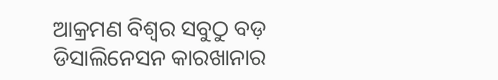ଆକ୍ରମଣ ବିଶ୍ବର ସବୁଠୁ ବଡ଼ ଡିସାଲିନେସନ କାରଖାନାର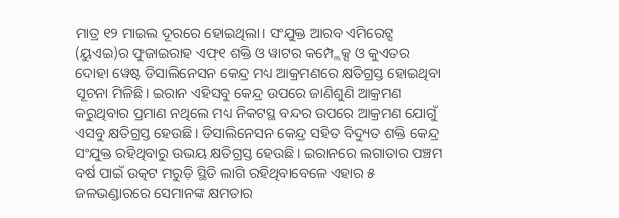ମାତ୍ର ୧୨ ମାଇଲ ଦୂରରେ ହୋଇଥିଲା। ସଂଯୁକ୍ତ ଆରବ ଏମିରେଟ୍ସ (ୟୁଏଇ)ର ଫୁଜାଇରାହ ଏଫ୍୧ ଶକ୍ତି ଓ ୱାଟର କମ୍ପ୍ଲେକ୍ସ ଓ କୁଏତର ଦୋହା ୱେଷ୍ଟ ଡିସାଲିନେସନ କେନ୍ଦ୍ର ମଧ୍ୟ ଆକ୍ରମଣରେ କ୍ଷତିଗ୍ରସ୍ତ ହୋଇଥିବା ସୂଚନା ମିଳିଛି। ଇରାନ ଏହିସବୁ କେନ୍ଦ୍ର ଉପରେ ଜାଣିଶୁଣି ଆକ୍ରମଣ କରୁଥିବାର ପ୍ରମାଣ ନଥିଲେ ମଧ୍ୟ ନିକଟସ୍ଥ ବନ୍ଦର ଉପରେ ଆକ୍ରମଣ ଯୋଗୁଁ ଏସବୁ କ୍ଷତିଗ୍ରସ୍ତ ହେଉଛି। ଡିସାଲିନେସନ କେନ୍ଦ୍ର ସହିତ ବିଦ୍ୟୁତ ଶକ୍ତି କେନ୍ଦ୍ର ସଂଯୁକ୍ତ ରହିଥିବାରୁ ଉଭୟ କ୍ଷତିଗ୍ରସ୍ତ ହେଉଛି। ଇରାନରେ ଲଗାତାର ପଞ୍ଚମ ବର୍ଷ ପାଇଁ ଉତ୍କଟ ମରୁଡ଼ି ସ୍ଥିତି ଲାଗି ରହିଥିବାବେଳେ ଏହାର ୫ ଜଳଭଣ୍ଡାରରେ ସେମାନଙ୍କ କ୍ଷମତାର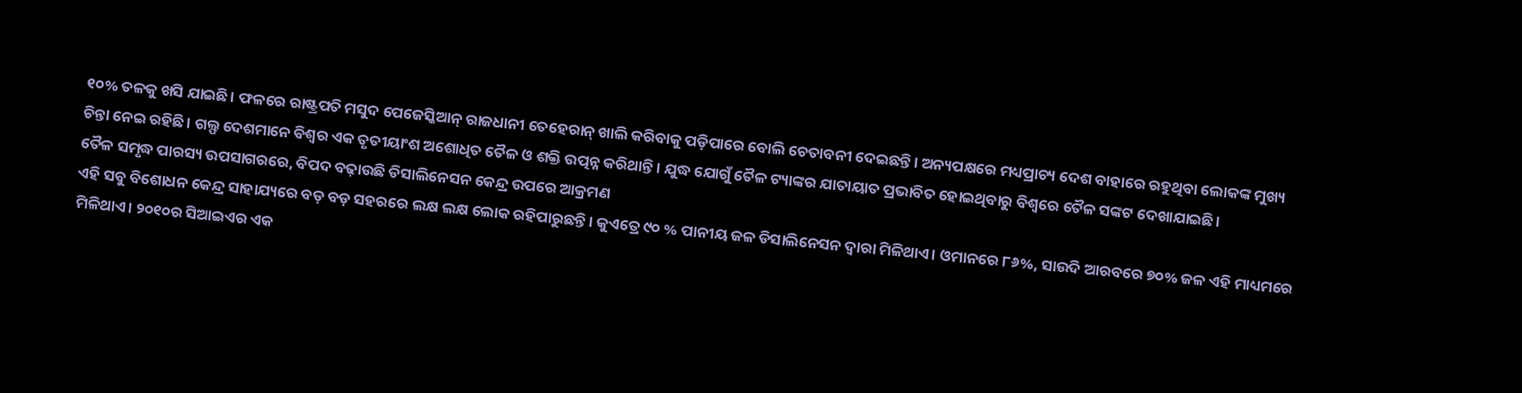୧୦% ତଳକୁ ଖସି ଯାଇଛି। ଫଳରେ ରାଷ୍ଟ୍ରପତି ମସୁଦ ପେଜେସ୍କିଆନ୍ ରାଜଧାନୀ ତେହେରାନ୍ ଖାଲି କରିବାକୁ ପଡ଼ିପାରେ ବୋଲି ଚେତାବନୀ ଦେଇଛନ୍ତି। ଅନ୍ୟପକ୍ଷରେ ମଧ୍ୟପ୍ରାଚ୍ୟ ଦେଶ ବାହାରେ ରହୁଥିବା ଲୋକଙ୍କ ମୁଖ୍ୟ ଚିନ୍ତା ନେଇ ରହିଛି। ଗଲ୍ଫ ଦେଶମାନେ ବିଶ୍ବର ଏକ ତୃତୀୟାଂଶ ଅଶୋଧିତ ତୈଳ ଓ ଶକ୍ତି ଉତ୍ପନ୍ନ କରିଥାନ୍ତି। ଯୁଦ୍ଧ ଯୋଗୁଁ ତୈଳ ଟ୍ୟାଙ୍କର ଯାତାୟାତ ପ୍ରଭାବିତ ହୋଇଥିବାରୁ ବିଶ୍ବରେ ତୈଳ ସଙ୍କଟ ଦେଖାଯାଇଛି।
ତୈଳ ସମୃଦ୍ଧ ପାରସ୍ୟ ଉପସାଗରରେ, ବିପଦ ବଢ଼ାଉଛି ଡିସାଲିନେସନ କେନ୍ଦ୍ର ଉପରେ ଆକ୍ରମଣ
ଏହି ସବୁ ବିଶୋଧନ କେନ୍ଦ୍ର ସାହାଯ୍ୟରେ ବଡ଼ ବଡ଼ ସହରରେ ଲକ୍ଷ ଲକ୍ଷ ଲୋକ ରହିପାରୁଛନ୍ତି। କୁଏତ୍ରେ ୯୦ % ପାନୀୟ ଜଳ ଡିସାଲିନେସନ ଦ୍ବାରା ମିଳିଥାଏ। ଓମାନରେ ୮୬%, ସାଉଦି ଆରବରେ ୭୦% ଜଳ ଏହି ମାଧ୍ୟମରେ ମିଳିଥାଏ। ୨୦୧୦ର ସିଆଇଏର ଏକ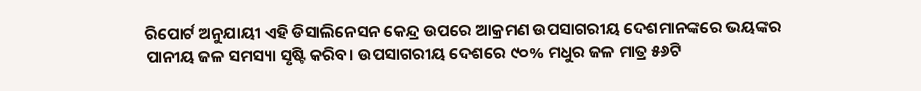ରିପୋର୍ଟ ଅନୁଯାୟୀ ଏହି ଡିସାଲିନେସନ କେନ୍ଦ୍ର ଉପରେ ଆକ୍ରମଣ ଉପସାଗରୀୟ ଦେଶମାନଙ୍କରେ ଭୟଙ୍କର ପାନୀୟ ଜଳ ସମସ୍ୟା ସୃଷ୍ଟି କରିବ। ଉପସାଗରୀୟ ଦେଶରେ ୯୦% ମଧୁର ଜଳ ମାତ୍ର ୫୬ଟି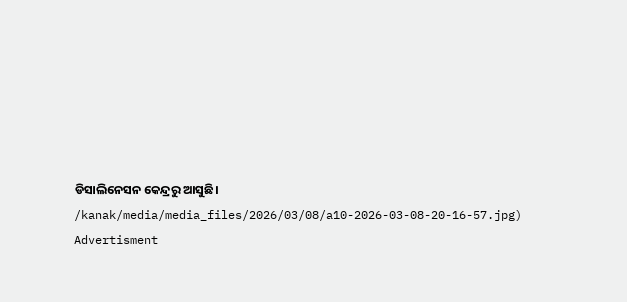ଡିସାଲିନେସନ କେନ୍ଦ୍ରରୁ ଆସୁଛି।
/kanak/media/media_files/2026/03/08/a10-2026-03-08-20-16-57.jpg)
Advertisment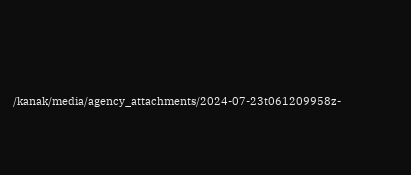/kanak/media/agency_attachments/2024-07-23t061209958z-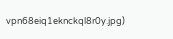vpn68eiq1eknckql8r0y.jpg)